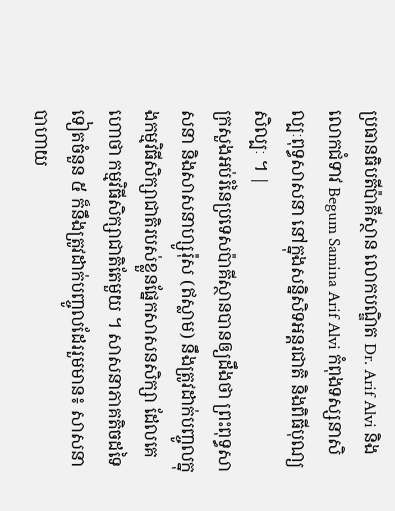ប្រធានធិបតីប៉ាគីស្ថាន លោកបណ្ឌិត Dr. Arif Alvi និងលោកជំទាវ Begum Samina Arif Alvi កំពុងទស្សនាសិល្បៈពុទ្ធសាសនា នៅក្នុងសន្និសិទអន្តរជាតិ និងពិធីបុណ្យសិល្បៈ ។ |
ក្រសួងអប់រំនៃប្រទេសប៉ាគីស្ថានបានឲ្យដឹងថា ព្រះពុទ្ធសាសនា និងសាសនាហ្សូរ៉ុស (ឥស្លាម) នឹងត្រូវដាក់បញ្ចូលក្នុងកម្មវិធីសិក្សាជាតិរបស់ខ្លួនផ្នែកសាសនសិក្សា ដែលគេហោថា កម្មវិធីសិក្សាជាតិតែមួយ ។ សាសនាភាគតិចដទៃទៀតចំនួន ៥ ក៏នឹងត្រូវដាក់បញ្ចូលដែររួមមាន៖ សាសនាបាហាយ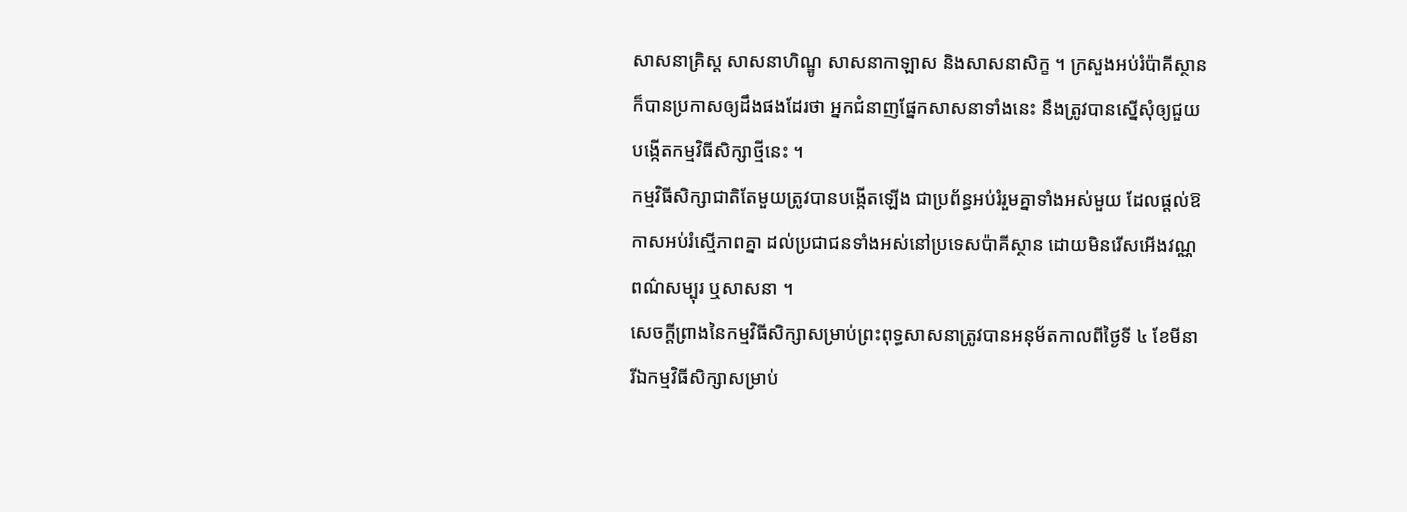សាសនាគ្រិស្ត សាសនាហិណ្ឌូ សាសនាកាឡាស និងសាសនាសិក្ខ ។ ក្រសួងអប់រំប៉ាគីស្ថានក៏បានប្រកាសឲ្យដឹងផងដែរថា អ្នកជំនាញផ្នែកសាសនាទាំងនេះ នឹងត្រូវបានស្នើសុំឲ្យជួយបង្កើតកម្មវិធីសិក្សាថ្មីនេះ ។
កម្មវិធីសិក្សាជាតិតែមួយត្រូវបានបង្កើតឡើង ជាប្រព័ន្ធអប់រំរួមគ្នាទាំងអស់មួយ ដែលផ្ដល់ឱកាសអប់រំស្មើភាពគ្នា ដល់ប្រជាជនទាំងអស់នៅប្រទេសប៉ាគីស្ថាន ដោយមិនរើសអើងវណ្ណពណ៌សម្បុរ ឬសាសនា ។
សេចក្តីព្រាងនៃកម្មវិធីសិក្សាសម្រាប់ព្រះពុទ្ធសាសនាត្រូវបានអនុម័តកាលពីថ្ងៃទី ៤ ខែមីនា រីឯកម្មវិធីសិក្សាសម្រាប់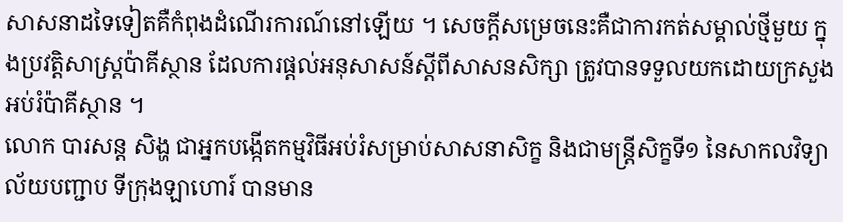សាសនាដទៃទៀតគឺកំពុងដំណើរការណ៍នៅឡើយ ។ សេចក្តីសម្រេចនេះគឺជាការកត់សម្គាល់ថ្មីមួយ ក្នុងប្រវត្តិសាស្ត្រប៉ាគីស្ថាន ដែលការផ្ដល់អនុសាសន៍ស្តីពីសាសនសិក្សា ត្រូវបានទទួលយកដោយក្រសួងអប់រំប៉ាគីស្ថាន ។
លោក បារសន្ត សិង្ហ ជាអ្នកបង្កើតកម្មវិធីអប់រំសម្រាប់សាសនាសិក្ខ និងជាមន្ត្រីសិក្ខទី១ នៃសាកលវិទ្យាល័យបញ្ជាប ទីក្រុងឡាហោរ៍ បានមាន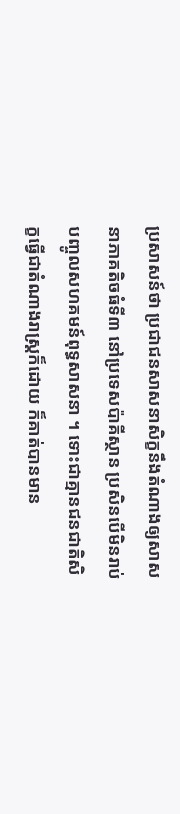ប្រសាសន៍ថា ប្រជាជនសាសនាសិក្ខនឹងតំណាងឲ្យសាសនាភាគតិចធំទី៣ នៅប្រទេសប៉ាគីស្ថាន ប្រសិនបើមិនរាប់បញ្ចូលសហគមន៍ពុទ្ធសាសនា ។ ទោះជាគ្មានជនជាតិសិក្ខធ្វើជាតំណាងរាស្ត្រក៏ដោយ ក៏គាត់បានមាន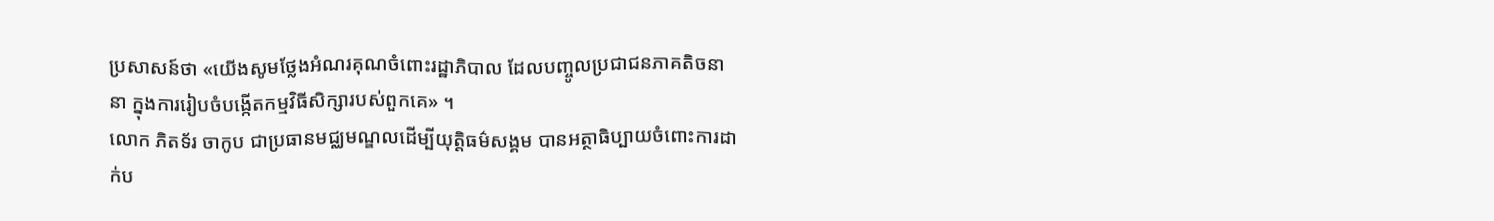ប្រសាសន៍ថា «យើងសូមថ្លែងអំណរគុណចំពោះរដ្ឋាភិបាល ដែលបញ្ចូលប្រជាជនភាគតិចនានា ក្នុងការរៀបចំបង្កើតកម្មវិធីសិក្សារបស់ពួកគេ» ។
លោក ភិតទ័រ ចាកូប ជាប្រធានមជ្ឈមណ្ឌលដើម្បីយុត្តិធម៌សង្គម បានអត្ថាធិប្បាយចំពោះការដាក់ប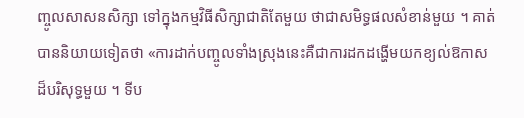ញ្ចូលសាសនសិក្សា ទៅក្នុងកម្មវិធីសិក្សាជាតិតែមួយ ថាជាសមិទ្ធផលសំខាន់មួយ ។ គាត់បាននិយាយទៀតថា «ការដាក់បញ្ចូលទាំងស្រុងនេះគឺជាការដកដង្ហើមយកខ្យល់ឱកាសដ៏បរិសុទ្ធមួយ ។ ទីប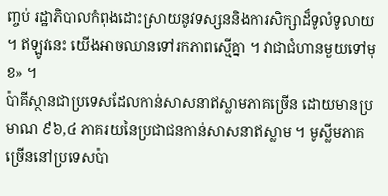ញ្ចប់ រដ្ឋាភិបាលកំពុងដោះស្រាយនូវទស្សននិងការសិក្សាដ៏ទូលំទូលាយ ។ ឥឡូវនេះ យើងអាចឈានទៅរកភាពស្មើគ្នា ។ វាជាជំហានមួយទៅមុខ» ។
ប៉ាគីស្ថានជាប្រទេសដែលកាន់សាសនាឥស្លាមភាគច្រើន ដោយមានប្រមាណ ៩៦,៤ ភាគរយនៃប្រជាជនកាន់សាសនាឥស្លាម ។ មូស្លីមភាគច្រើននៅប្រទេសប៉ា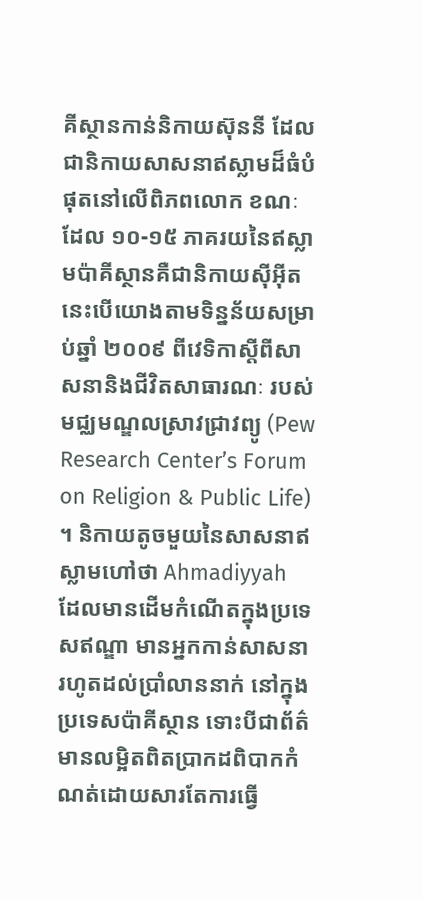គីស្ថានកាន់និកាយស៊ុននី ដែលជានិកាយសាសនាឥស្លាមដ៏ធំបំផុតនៅលើពិភពលោក ខណៈដែល ១០-១៥ ភាគរយនៃឥស្លាមប៉ាគីស្ថានគឺជានិកាយស៊ីអ៊ីត នេះបើយោងតាមទិន្នន័យសម្រាប់ឆ្នាំ ២០០៩ ពីវេទិកាស្តីពីសាសនានិងជីវិតសាធារណៈ របស់មជ្ឈមណ្ឌលស្រាវជ្រាវព្យូ (Pew Research Center’s Forum on Religion & Public Life) ។ និកាយតូចមួយនៃសាសនាឥស្លាមហៅថា Ahmadiyyah ដែលមានដើមកំណើតក្នុងប្រទេសឥណ្ឌា មានអ្នកកាន់សាសនារហូតដល់ប្រាំលាននាក់ នៅក្នុងប្រទេសប៉ាគីស្ថាន ទោះបីជាព័ត៌មានលម្អិតពិតប្រាកដពិបាកកំណត់ដោយសារតែការធ្វើ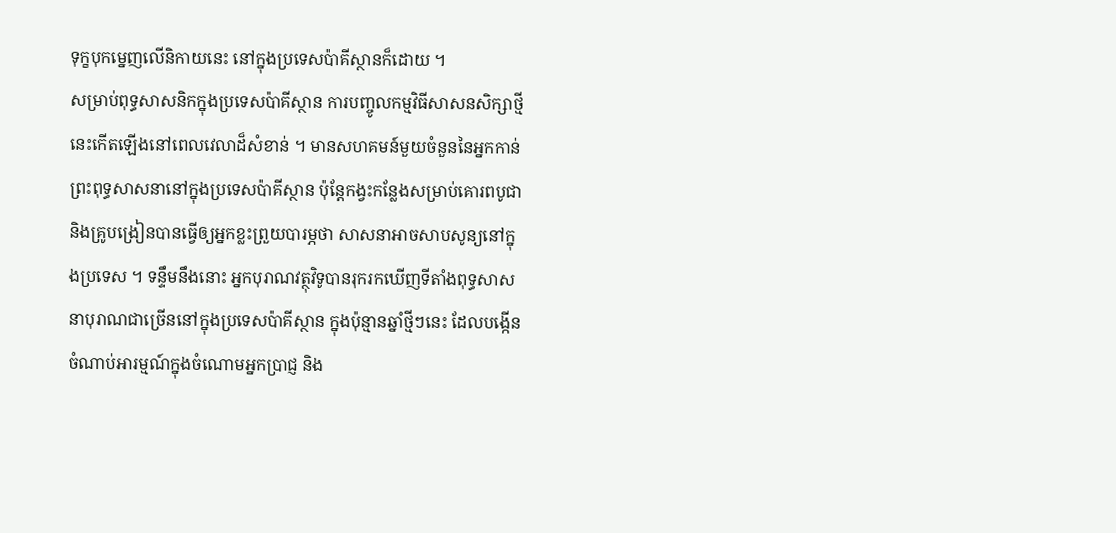ទុក្ខបុកម្នេញលើនិកាយនេះ នៅក្នុងប្រទេសប៉ាគីស្ថានក៏ដោយ ។
សម្រាប់ពុទ្ធសាសនិកក្នុងប្រទេសប៉ាគីស្ថាន ការបញ្ចូលកម្មវិធីសាសនសិក្សាថ្មីនេះកើតឡើងនៅពេលវេលាដ៏សំខាន់ ។ មានសហគមន៍មួយចំនួននៃអ្នកកាន់ព្រះពុទ្ធសាសនានៅក្នុងប្រទេសប៉ាគីស្ថាន ប៉ុន្តែកង្វះកន្លែងសម្រាប់គោរពបូជានិងគ្រូបង្រៀនបានធ្វើឲ្យអ្នកខ្លះព្រួយបារម្ភថា សាសនាអាចសាបសូន្យនៅក្នុងប្រទេស ។ ទន្ទឹមនឹងនោះ អ្នកបុរាណវត្ថុវិទូបានរុករកឃើញទីតាំងពុទ្ធសាសនាបុរាណជាច្រើននៅក្នុងប្រទេសប៉ាគីស្ថាន ក្នុងប៉ុន្មានឆ្នាំថ្មីៗនេះ ដែលបង្កើនចំណាប់អារម្មណ៍ក្នុងចំណោមអ្នកប្រាជ្ញ និង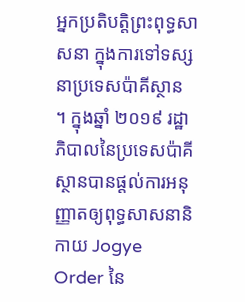អ្នកប្រតិបត្តិព្រះពុទ្ធសាសនា ក្នុងការទៅទស្សនាប្រទេសប៉ាគីស្ថាន ។ ក្នុងឆ្នាំ ២០១៩ រដ្ឋាភិបាលនៃប្រទេសប៉ាគីស្ថានបានផ្តល់ការអនុញ្ញាតឲ្យពុទ្ធសាសនានិកាយ Jogye Order នៃ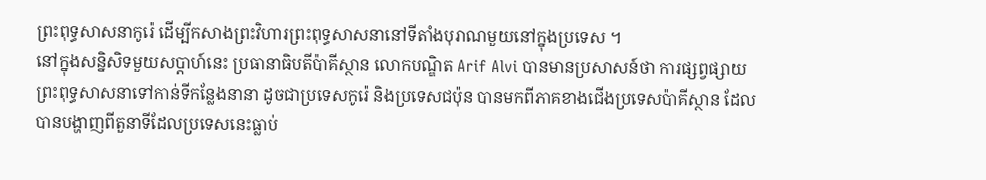ព្រះពុទ្ធសាសនាកូរ៉េ ដើម្បីកសាងព្រះវិហារព្រះពុទ្ធសាសនានៅទីតាំងបុរាណមួយនៅក្នុងប្រទេស ។
នៅក្នុងសន្និសិទមួយសប្តាហ៍នេះ ប្រធានាធិបតីប៉ាគីស្ថាន លោកបណ្ឌិត Arif Alvi បានមានប្រសាសន៍ថា ការផ្សព្វផ្សាយព្រះពុទ្ធសាសនាទៅកាន់ទីកន្លែងនានា ដូចជាប្រទេសកូរ៉េ និងប្រទេសជប៉ុន បានមកពីភាគខាងជើងប្រទេសប៉ាគីស្ថាន ដែលបានបង្ហាញពីតួនាទីដែលប្រទេសនេះធ្លាប់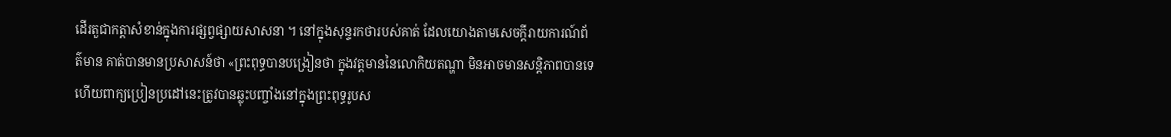ដើរតួជាកត្តាសំខាន់ក្នុងការផ្សព្វផ្សាយសាសនា ។ នៅក្នុងសុន្ទរកថារបស់គាត់ ដែលយោងតាមសេចក្តីរាយការណ៍ព័ត៌មាន គាត់បានមានប្រសាសន៍ថា «ព្រះពុទ្ធបានបង្រៀនថា ក្នុងវត្តមាននៃលោកិយតណ្ហា មិនអាចមានសន្តិភាពបានទេ ហើយពាក្យប្រៀនប្រដៅនេះត្រូវបានឆ្លុះបញ្ចាំងនៅក្នុងព្រះពុទ្ធរូបស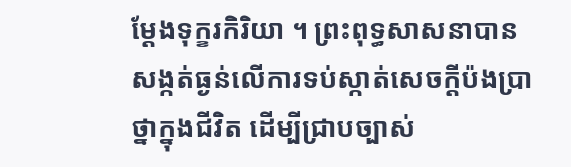ម្ដែងទុក្ខរកិរិយា ។ ព្រះពុទ្ធសាសនាបានសង្កត់ធ្ងន់លើការទប់ស្កាត់សេចក្តីប៉ងប្រាថ្នាក្នុងជីវិត ដើម្បីជ្រាបច្បាស់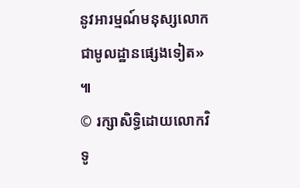នូវអារម្មណ៍មនុស្សលោកជាមូលដ្ឋានផ្សេងទៀត» ៕
© រក្សាសិទ្ធិដោយលោកវិទូ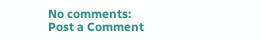No comments:
Post a Comment